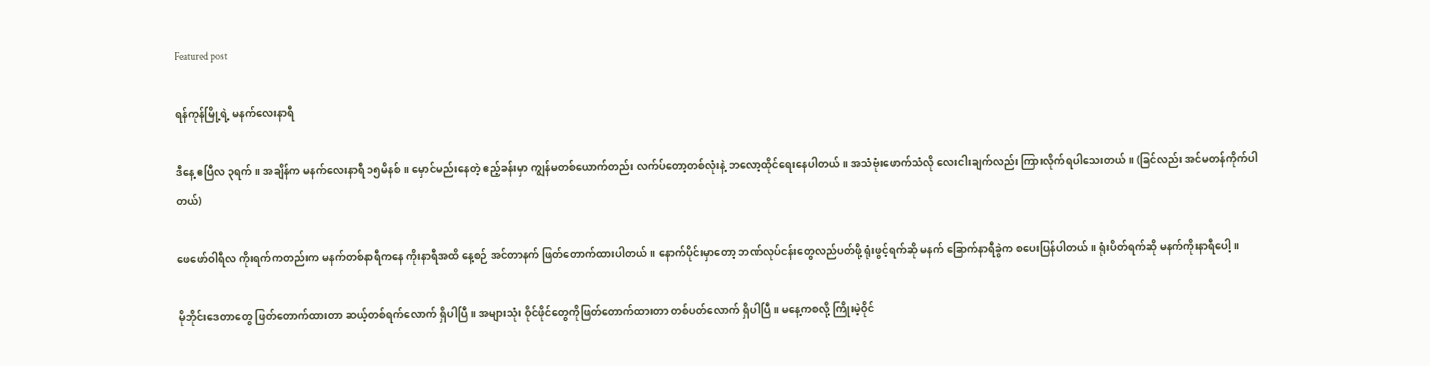Featured post

ရန်ကုန်မြို့ရဲ့ မနက်လေးနာရီ

ဒီနေ့ ဧပြီလ ၃ရက်။ အချိန်က မနက်လေးနာရီ ၁၅မိနစ်။ မှောင်မည်းနေတဲ့ ဧည့်ခန်းမှာ ကျွန်မတစ်ယောက်တည်း လက်ပ်တော့တစ်လုံးနဲ့ ဘလော့ထိုင်ရေးနေပါတယ်။ အသံဗုံးဖောက်သံလို လေးငါးချက်လည်း ကြားလိုက်ရပါသေးတယ်။ (ခြင်လည်း အင်မတန်ကိုက်ပါတယ်)

ဖေဖော်ဝါရီလ ကိုးရက်ကတည်းက မနက်တစ်နာရီကနေ ကိုးနာရီအထိ နေ့စဉ် အင်တာနက် ဖြတ်တောက်ထားပါတယ်။ နောက်ပိုင်းမှာတော့ ဘဏ်လုပ်ငန်းတွေလည်ပတ်ဖို့ ရုံးဖွင့်ရက်ဆို မနက် ခြောက်နာရီခွဲက စပေးပြန်ပါတယ်။ ရုံးပိတ်ရက်ဆို မနက်ကိုးနာရီပေါ့။

မိုဘိုင်းဒေတာတွေ ဖြတ်တောက်ထားတာ ဆယ့်တစ်ရက်လောက် ရှိပါပြီ။ အများသုံး ဝိုင်ဖိုင်တွေကိုဖြတ်တောက်ထားတာ တစ်ပတ်လောက် ရှိပါပြီ။ မနေ့ကစလို့ ကြိုးမဲ့ဝိုင်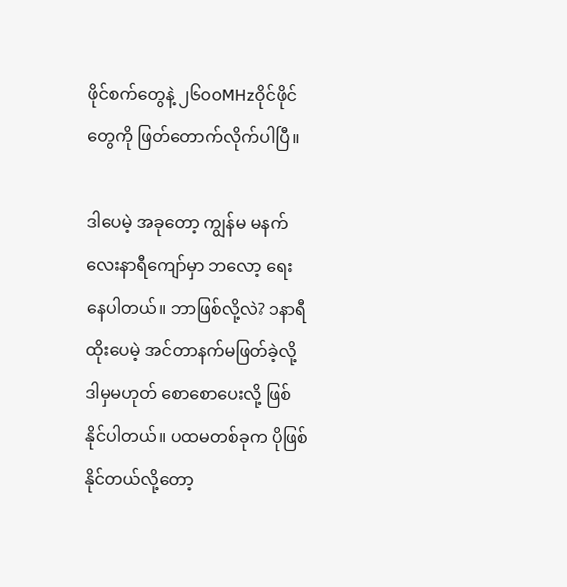ဖိုင်စက်တွေနဲ့ ၂၆၀၀MHzဝိုင်ဖိုင်တွေကို ဖြတ်တောက်လိုက်ပါပြီ။

ဒါပေမဲ့ အခုတော့ ကျွန်မ မနက်လေးနာရီကျော်မှာ ဘလော့ ရေးနေပါတယ်။ ဘာဖြစ်လို့လဲ? ၁နာရီထိုးပေမဲ့ အင်တာနက်မဖြတ်ခဲ့လို့ ဒါမှမဟုတ် စောစောပေးလို့ ဖြစ်နိုင်ပါတယ်။ ပထမတစ်ခုက ပိုဖြစ်နိုင်တယ်လို့တော့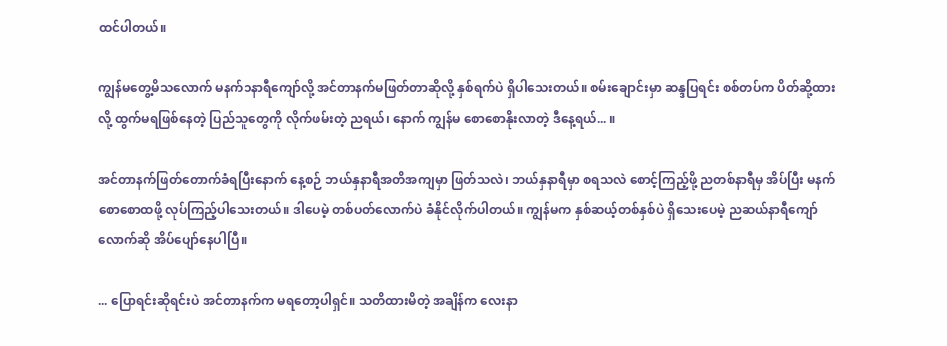ထင်ပါတယ်။

ကျွန်မတွေ့မိသလောက် မနက်၁နာရီကျော်လို့ အင်တာနက်မဖြတ်တာဆိုလို့ နှစ်ရက်ပဲ ရှိပါသေးတယ်။ စမ်းချောင်းမှာ ဆန္ဒပြရင်း စစ်တပ်က ပိတ်ဆို့ထားလို့ ထွက်မရဖြစ်နေတဲ့ ပြည်သူတွေကို လိုက်ဖမ်းတဲ့ ညရယ်၊ နောက် ကျွန်မ စောစောနိုးလာတဲ့ ဒီနေ့ရယ်... ။

အင်တာနက်ဖြတ်တောက်ခံရပြီးနောက် နေ့စဉ် ဘယ်နှနာရီအတိအကျမှာ ဖြတ်သလဲ၊ ဘယ်နှနာရီမှာ စရသလဲ စောင့်ကြည့်ဖို့ ညတစ်နာရီမှ အိပ်ပြီး မနက်စောစောထဖို့ လုပ်ကြည့်ပါသေးတယ်။ ဒါပေမဲ့ တစ်ပတ်လောက်ပဲ ခံနိုင်လိုက်ပါတယ်။ ကျွန်မက နှစ်ဆယ့်တစ်နှစ်ပဲ ရှိသေးပေမဲ့ ညဆယ်နာရီကျော်လောက်ဆို အိပ်ပျော်နေပါပြီ။

... ပြောရင်းဆိုရင်းပဲ အင်တာနက်က မရတော့ပါရှင်။ သတိထားမိတဲ့ အချိန်က လေးနာ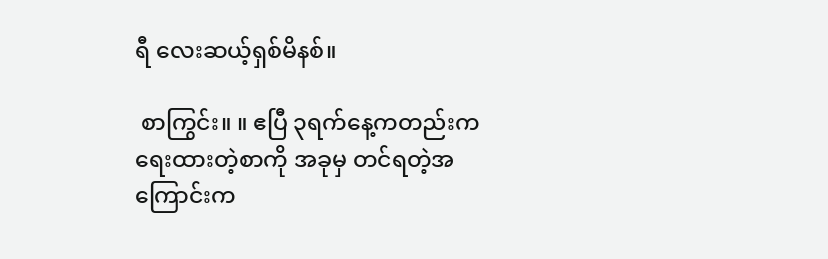ရီ လေးဆယ့်ရှစ်မိနစ်။

 စာကြွင်း။ ။ ဧပြီ ၃ရက်နေ့ကတည်းက ရေးထားတဲ့စာကို အခုမှ တင်ရတဲ့အကြောင်းက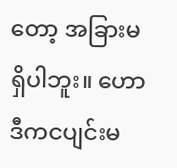တော့ အခြားမရှိပါဘူး။ ဟောဒီကငပျင်းမ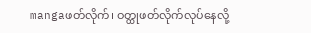mangaဖတ်လိုက်၊ ဝတ္ထုဖတ်လိုက်လုပ်နေလို့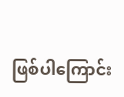ဖြစ်ပါကြောင်း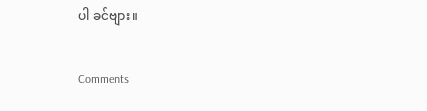ပါ ခင်ဗျား။

Comments